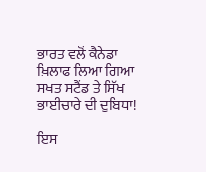ਭਾਰਤ ਵਲੋਂ ਕੈਨੇਡਾ ਖ਼ਿਲਾਫ ਲਿਆ ਗਿਆ ਸਖਤ ਸਟੈਂਡ ਤੇ ਸਿੱਖ ਭਾਈਚਾਰੇ ਦੀ ਦੁਬਿਧਾ!

ਇਸ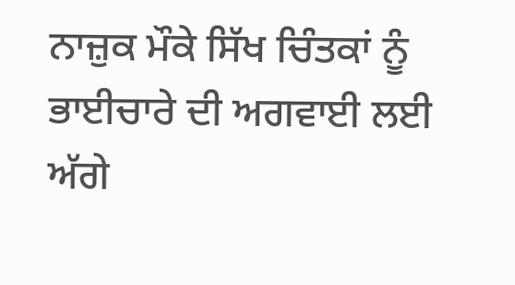ਨਾਜ਼ੁਕ ਮੌਕੇ ਸਿੱਖ ਚਿੰਤਕਾਂ ਨੂੰ ਭਾਈਚਾਰੇ ਦੀ ਅਗਵਾਈ ਲਈ ਅੱਗੇ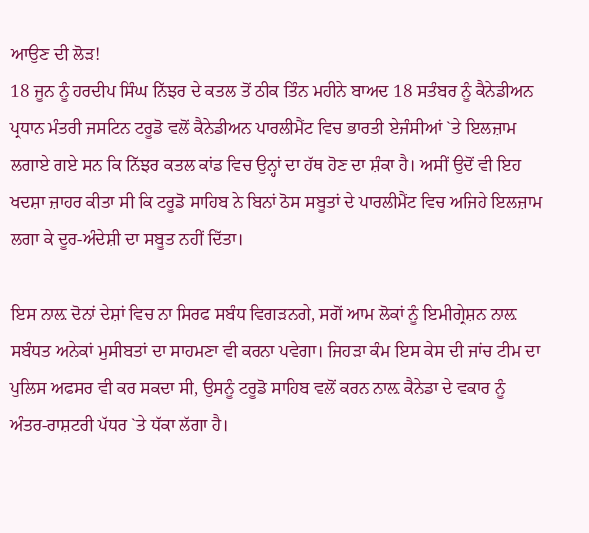ਆਉਣ ਦੀ ਲੋੜ!
18 ਜੂਨ ਨੂੰ ਹਰਦੀਪ ਸਿੰਘ ਨਿੱਝਰ ਦੇ ਕਤਲ ਤੋਂ ਠੀਕ ਤਿੰਨ ਮਹੀਨੇ ਬਾਅਦ 18 ਸਤੰਬਰ ਨੂੰ ਕੈਨੇਡੀਅਨ ਪ੍ਰਧਾਨ ਮੰਤਰੀ ਜਸਟਿਨ ਟਰੂਡੋ ਵਲੋਂ ਕੈਨੇਡੀਅਨ ਪਾਰਲੀਮੈਂਟ ਵਿਚ ਭਾਰਤੀ ਏਜੰਸੀਆਂ `ਤੇ ਇਲਜ਼ਾਮ ਲਗਾਏ ਗਏ ਸਨ ਕਿ ਨਿੱਝਰ ਕਤਲ ਕਾਂਡ ਵਿਚ ਉਨ੍ਹਾਂ ਦਾ ਹੱਥ ਹੋਣ ਦਾ ਸ਼ੰਕਾ ਹੈ। ਅਸੀਂ ਉਦੋਂ ਵੀ ਇਹ ਖਦਸ਼ਾ ਜ਼ਾਹਰ ਕੀਤਾ ਸੀ ਕਿ ਟਰੂਡੋ ਸਾਹਿਬ ਨੇ ਬਿਨਾਂ ਠੋਸ ਸਬੂਤਾਂ ਦੇ ਪਾਰਲੀਮੈਂਟ ਵਿਚ ਅਜਿਹੇ ਇਲਜ਼ਾਮ ਲਗਾ ਕੇ ਦੂਰ-ਅੰਦੇਸ਼ੀ ਦਾ ਸਬੂਤ ਨਹੀਂ ਦਿੱਤਾ।

ਇਸ ਨਾਲ਼ ਦੋਨਾਂ ਦੇਸ਼ਾਂ ਵਿਚ ਨਾ ਸਿਰਫ ਸਬੰਧ ਵਿਗੜਨਗੇ, ਸਗੋਂ ਆਮ ਲੋਕਾਂ ਨੂੰ ਇਮੀਗ੍ਰੇਸ਼ਨ ਨਾਲ਼ ਸਬੰਧਤ ਅਨੇਕਾਂ ਮੁਸੀਬਤਾਂ ਦਾ ਸਾਹਮਣਾ ਵੀ ਕਰਨਾ ਪਵੇਗਾ। ਜਿਹੜਾ ਕੰਮ ਇਸ ਕੇਸ ਦੀ ਜਾਂਚ ਟੀਮ ਦਾ ਪੁਲਿਸ ਅਫਸਰ ਵੀ ਕਰ ਸਕਦਾ ਸੀ, ਉਸਨੂੰ ਟਰੂਡੋ ਸਾਹਿਬ ਵਲੋਂ ਕਰਨ ਨਾਲ਼ ਕੈਨੇਡਾ ਦੇ ਵਕਾਰ ਨੂੰ ਅੰਤਰ-ਰਾਸ਼ਟਰੀ ਪੱਧਰ `ਤੇ ਧੱਕਾ ਲੱਗਾ ਹੈ।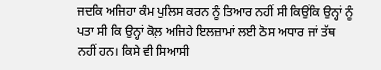ਜਦਕਿ ਅਜਿਹਾ ਕੰਮ ਪੁਲਿਸ ਕਰਨ ਨੂੰ ਤਿਆਰ ਨਹੀਂ ਸੀ ਕਿਉਂਕਿ ਉਨ੍ਹਾਂ ਨੂੰ ਪਤਾ ਸੀ ਕਿ ਉਨ੍ਹਾਂ ਕੋਲ਼ ਅਜਿਹੇ ਇਲਜ਼ਾਮਾਂ ਲਈ ਠੋਸ ਅਧਾਰ ਜਾਂ ਤੱਥ ਨਹੀਂ ਹਨ। ਕਿਸੇ ਵੀ ਸਿਆਸੀ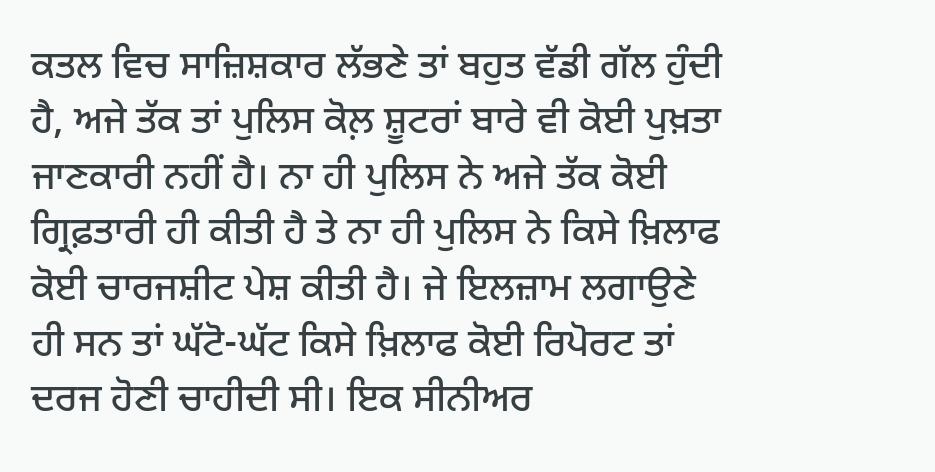ਕਤਲ ਵਿਚ ਸਾਜ਼ਿਸ਼ਕਾਰ ਲੱਭਣੇ ਤਾਂ ਬਹੁਤ ਵੱਡੀ ਗੱਲ ਹੁੰਦੀ ਹੈ, ਅਜੇ ਤੱਕ ਤਾਂ ਪੁਲਿਸ ਕੋਲ਼ ਸ਼ੂਟਰਾਂ ਬਾਰੇ ਵੀ ਕੋਈ ਪੁਖ਼ਤਾ ਜਾਣਕਾਰੀ ਨਹੀਂ ਹੈ। ਨਾ ਹੀ ਪੁਲਿਸ ਨੇ ਅਜੇ ਤੱਕ ਕੋਈ ਗ੍ਰਿਫ਼ਤਾਰੀ ਹੀ ਕੀਤੀ ਹੈ ਤੇ ਨਾ ਹੀ ਪੁਲਿਸ ਨੇ ਕਿਸੇ ਖ਼ਿਲਾਫ ਕੋਈ ਚਾਰਜਸ਼ੀਟ ਪੇਸ਼ ਕੀਤੀ ਹੈ। ਜੇ ਇਲਜ਼ਾਮ ਲਗਾਉਣੇ ਹੀ ਸਨ ਤਾਂ ਘੱਟੋ-ਘੱਟ ਕਿਸੇ ਖ਼ਿਲਾਫ ਕੋਈ ਰਿਪੋਰਟ ਤਾਂ ਦਰਜ ਹੋਣੀ ਚਾਹੀਦੀ ਸੀ। ਇਕ ਸੀਨੀਅਰ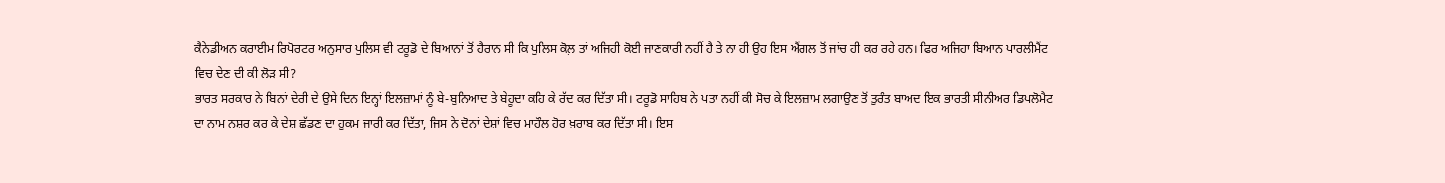ਕੈਨੇਡੀਅਨ ਕਰਾਈਮ ਰਿਪੋਰਟਰ ਅਨੁਸਾਰ ਪੁਲਿਸ ਵੀ ਟਰੂਡੋ ਦੇ ਬਿਆਨਾਂ ਤੋਂ ਹੈਰਾਨ ਸੀ ਕਿ ਪੁਲਿਸ ਕੋਲ਼ ਤਾਂ ਅਜਿਹੀ ਕੋਈ ਜਾਣਕਾਰੀ ਨਹੀਂ ਹੈ ਤੇ ਨਾ ਹੀ ਉਹ ਇਸ ਐਂਗਲ ਤੋਂ ਜਾਂਚ ਹੀ ਕਰ ਰਹੇ ਹਨ। ਫਿਰ ਅਜਿਹਾ ਬਿਆਨ ਪਾਰਲੀਮੈਂਟ ਵਿਚ ਦੇਣ ਦੀ ਕੀ ਲੋੜ ਸੀ?
ਭਾਰਤ ਸਰਕਾਰ ਨੇ ਬਿਨਾਂ ਦੇਰੀ ਦੇ ਉਸੇ ਦਿਨ ਇਨ੍ਹਾਂ ਇਲਜ਼ਾਮਾਂ ਨੂੰ ਬੇ-ਬੁਨਿਆਦ ਤੇ ਬੇਹੂਦਾ ਕਹਿ ਕੇ ਰੱਦ ਕਰ ਦਿੱਤਾ ਸੀ। ਟਰੂਡੋ ਸਾਹਿਬ ਨੇ ਪਤਾ ਨਹੀਂ ਕੀ ਸੋਚ ਕੇ ਇਲਜ਼ਾਮ ਲਗਾਉਣ ਤੋਂ ਤੁਰੰਤ ਬਾਅਦ ਇਕ ਭਾਰਤੀ ਸੀਨੀਅਰ ਡਿਪਲੋਮੈਟ ਦਾ ਨਾਮ ਨਸ਼ਰ ਕਰ ਕੇ ਦੇਸ਼ ਛੱਡਣ ਦਾ ਹੁਕਮ ਜਾਰੀ ਕਰ ਦਿੱਤਾ, ਜਿਸ ਨੇ ਦੋਨਾਂ ਦੇਸ਼ਾਂ ਵਿਚ ਮਾਹੌਲ ਹੋਰ ਖ਼ਰਾਬ ਕਰ ਦਿੱਤਾ ਸੀ। ਇਸ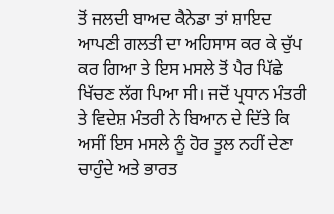ਤੋਂ ਜਲਦੀ ਬਾਅਦ ਕੈਨੇਡਾ ਤਾਂ ਸ਼ਾਇਦ ਆਪਣੀ ਗਲਤੀ ਦਾ ਅਹਿਸਾਸ ਕਰ ਕੇ ਚੁੱਪ ਕਰ ਗਿਆ ਤੇ ਇਸ ਮਸਲੇ ਤੋਂ ਪੈਰ ਪਿੱਛੇ ਖਿੱਚਣ ਲੱਗ ਪਿਆ ਸੀ। ਜਦੋਂ ਪ੍ਰਧਾਨ ਮੰਤਰੀ ਤੇ ਵਿਦੇਸ਼ ਮੰਤਰੀ ਨੇ ਬਿਆਨ ਦੇ ਦਿੱਤੇ ਕਿ ਅਸੀਂ ਇਸ ਮਸਲੇ ਨੂੰ ਹੋਰ ਤੂਲ ਨਹੀਂ ਦੇਣਾ ਚਾਹੁੰਦੇ ਅਤੇ ਭਾਰਤ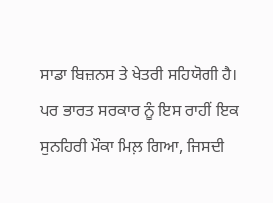ਸਾਡਾ ਬਿਜ਼ਨਸ ਤੇ ਖੇਤਰੀ ਸਹਿਯੋਗੀ ਹੈ। ਪਰ ਭਾਰਤ ਸਰਕਾਰ ਨੂੰ ਇਸ ਰਾਹੀਂ ਇਕ ਸੁਨਹਿਰੀ ਮੌਕਾ ਮਿਲ਼ ਗਿਆ, ਜਿਸਦੀ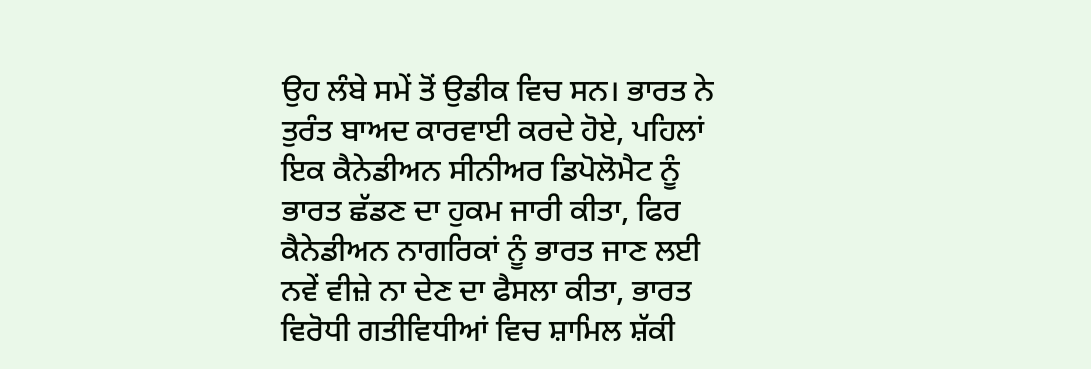ਉਹ ਲੰਬੇ ਸਮੇਂ ਤੋਂ ਉਡੀਕ ਵਿਚ ਸਨ। ਭਾਰਤ ਨੇ ਤੁਰੰਤ ਬਾਅਦ ਕਾਰਵਾਈ ਕਰਦੇ ਹੋਏ, ਪਹਿਲਾਂ ਇਕ ਕੈਨੇਡੀਅਨ ਸੀਨੀਅਰ ਡਿਪੋਲੋਮੈਟ ਨੂੰ ਭਾਰਤ ਛੱਡਣ ਦਾ ਹੁਕਮ ਜਾਰੀ ਕੀਤਾ, ਫਿਰ ਕੈਨੇਡੀਅਨ ਨਾਗਰਿਕਾਂ ਨੂੰ ਭਾਰਤ ਜਾਣ ਲਈ ਨਵੇਂ ਵੀਜ਼ੇ ਨਾ ਦੇਣ ਦਾ ਫੈਸਲਾ ਕੀਤਾ, ਭਾਰਤ ਵਿਰੋਧੀ ਗਤੀਵਿਧੀਆਂ ਵਿਚ ਸ਼ਾਮਿਲ ਸ਼ੱਕੀ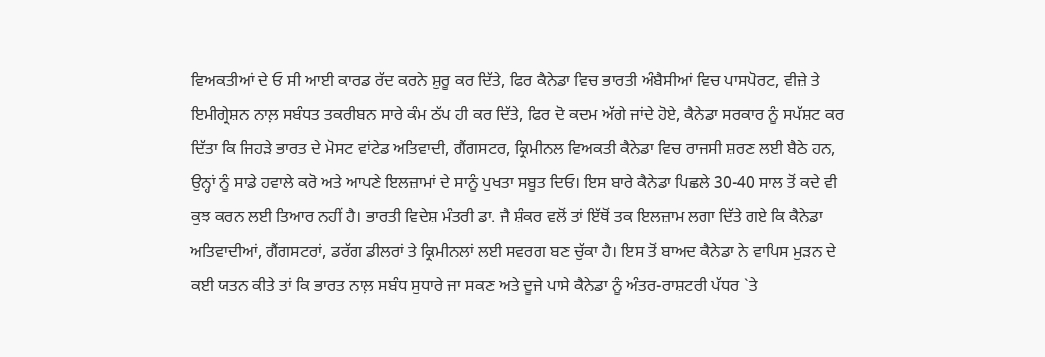ਵਿਅਕਤੀਆਂ ਦੇ ਓ ਸੀ ਆਈ ਕਾਰਡ ਰੱਦ ਕਰਨੇ ਸ਼ੁਰੂ ਕਰ ਦਿੱਤੇ, ਫਿਰ ਕੈਨੇਡਾ ਵਿਚ ਭਾਰਤੀ ਅੰਬੈਸੀਆਂ ਵਿਚ ਪਾਸਪੋਰਟ, ਵੀਜ਼ੇ ਤੇ ਇਮੀਗ੍ਰੇਸ਼ਨ ਨਾਲ਼ ਸਬੰਧਤ ਤਕਰੀਬਨ ਸਾਰੇ ਕੰਮ ਠੱਪ ਹੀ ਕਰ ਦਿੱਤੇ, ਫਿਰ ਦੋ ਕਦਮ ਅੱਗੇ ਜਾਂਦੇ ਹੋਏ, ਕੈਨੇਡਾ ਸਰਕਾਰ ਨੂੰ ਸਪੱਸ਼ਟ ਕਰ ਦਿੱਤਾ ਕਿ ਜਿਹੜੇ ਭਾਰਤ ਦੇ ਮੋਸਟ ਵਾਂਟੇਡ ਅਤਿਵਾਦੀ, ਗੈਂਗਸਟਰ, ਕ੍ਰਿਮੀਨਲ ਵਿਅਕਤੀ ਕੈਨੇਡਾ ਵਿਚ ਰਾਜਸੀ ਸ਼ਰਣ ਲਈ ਬੈਠੇ ਹਨ, ਉਨ੍ਹਾਂ ਨੂੰ ਸਾਡੇ ਹਵਾਲੇ ਕਰੋ ਅਤੇ ਆਪਣੇ ਇਲਜ਼ਾਮਾਂ ਦੇ ਸਾਨੂੰ ਪੁਖਤਾ ਸਬੂਤ ਦਿਓ। ਇਸ ਬਾਰੇ ਕੈਨੇਡਾ ਪਿਛਲੇ 30-40 ਸਾਲ ਤੋਂ ਕਦੇ ਵੀ ਕੁਝ ਕਰਨ ਲਈ ਤਿਆਰ ਨਹੀਂ ਹੈ। ਭਾਰਤੀ ਵਿਦੇਸ਼ ਮੰਤਰੀ ਡਾ. ਜੈ ਸ਼ੰਕਰ ਵਲੋਂ ਤਾਂ ਇੱਥੋਂ ਤਕ ਇਲਜ਼ਾਮ ਲਗਾ ਦਿੱਤੇ ਗਏ ਕਿ ਕੈਨੇਡਾ ਅਤਿਵਾਦੀਆਂ, ਗੈਂਗਸਟਰਾਂ, ਡਰੱਗ ਡੀਲਰਾਂ ਤੇ ਕ੍ਰਿਮੀਨਲਾਂ ਲਈ ਸਵਰਗ ਬਣ ਚੁੱਕਾ ਹੈ। ਇਸ ਤੋਂ ਬਾਅਦ ਕੈਨੇਡਾ ਨੇ ਵਾਪਿਸ ਮੁੜਨ ਦੇ ਕਈ ਯਤਨ ਕੀਤੇ ਤਾਂ ਕਿ ਭਾਰਤ ਨਾਲ਼ ਸਬੰਧ ਸੁਧਾਰੇ ਜਾ ਸਕਣ ਅਤੇ ਦੂਜੇ ਪਾਸੇ ਕੈਨੇਡਾ ਨੂੰ ਅੰਤਰ-ਰਾਸ਼ਟਰੀ ਪੱਧਰ `ਤੇ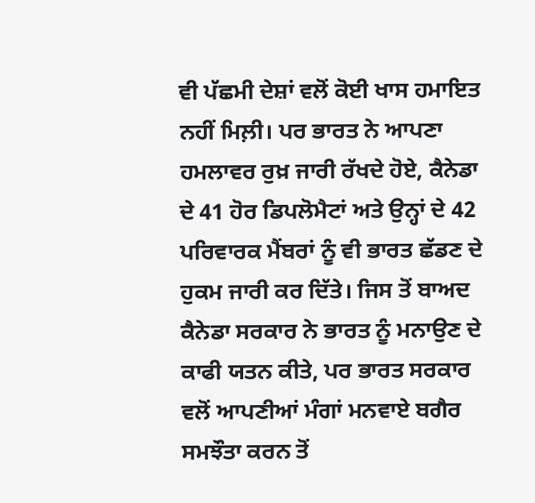ਵੀ ਪੱਛਮੀ ਦੇਸ਼ਾਂ ਵਲੋਂ ਕੋਈ ਖਾਸ ਹਮਾਇਤ ਨਹੀਂ ਮਿਲ਼ੀ। ਪਰ ਭਾਰਤ ਨੇ ਆਪਣਾ ਹਮਲਾਵਰ ਰੁਖ਼ ਜਾਰੀ ਰੱਖਦੇ ਹੋਏ, ਕੈਨੇਡਾ ਦੇ 41 ਹੋਰ ਡਿਪਲੋਮੈਟਾਂ ਅਤੇ ਉਨ੍ਹਾਂ ਦੇ 42 ਪਰਿਵਾਰਕ ਮੈਂਬਰਾਂ ਨੂੰ ਵੀ ਭਾਰਤ ਛੱਡਣ ਦੇ ਹੁਕਮ ਜਾਰੀ ਕਰ ਦਿੱਤੇ। ਜਿਸ ਤੋਂ ਬਾਅਦ ਕੈਨੇਡਾ ਸਰਕਾਰ ਨੇ ਭਾਰਤ ਨੂੰ ਮਨਾਉਣ ਦੇ ਕਾਫੀ ਯਤਨ ਕੀਤੇ, ਪਰ ਭਾਰਤ ਸਰਕਾਰ ਵਲੋਂ ਆਪਣੀਆਂ ਮੰਗਾਂ ਮਨਵਾਏ ਬਗੈਰ ਸਮਝੌਤਾ ਕਰਨ ਤੋਂ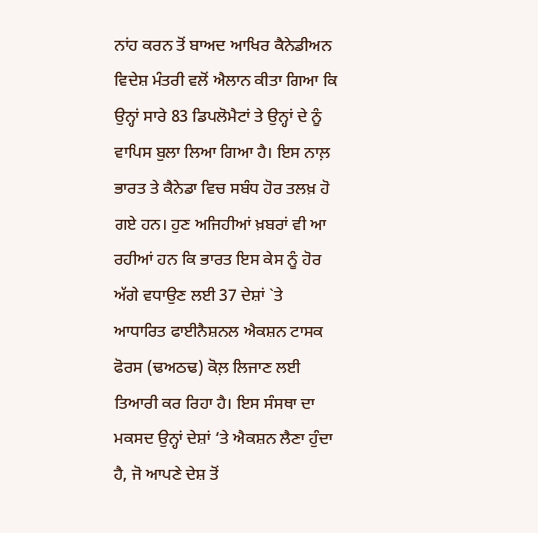ਨਾਂਹ ਕਰਨ ਤੋਂ ਬਾਅਦ ਆਖਿਰ ਕੈਨੇਡੀਅਨ ਵਿਦੇਸ਼ ਮੰਤਰੀ ਵਲੋਂ ਐਲਾਨ ਕੀਤਾ ਗਿਆ ਕਿ ਉਨ੍ਹਾਂ ਸਾਰੇ 83 ਡਿਪਲੋਮੈਟਾਂ ਤੇ ਉਨ੍ਹਾਂ ਦੇ ਨੂੰ ਵਾਪਿਸ ਬੁਲਾ ਲਿਆ ਗਿਆ ਹੈ। ਇਸ ਨਾਲ਼ ਭਾਰਤ ਤੇ ਕੈਨੇਡਾ ਵਿਚ ਸਬੰਧ ਹੋਰ ਤਲਖ਼ ਹੋ ਗਏ ਹਨ। ਹੁਣ ਅਜਿਹੀਆਂ ਖ਼ਬਰਾਂ ਵੀ ਆ ਰਹੀਆਂ ਹਨ ਕਿ ਭਾਰਤ ਇਸ ਕੇਸ ਨੂੰ ਹੋਰ ਅੱਗੇ ਵਧਾਉਣ ਲਈ 37 ਦੇਸ਼ਾਂ `ਤੇ ਆਧਾਰਿਤ ਫਾਈਨੈਸ਼ਨਲ ਐਕਸ਼ਨ ਟਾਸਕ ਫੋਰਸ (ਢਅਠਢ) ਕੋਲ਼ ਲਿਜਾਣ ਲਈ ਤਿਆਰੀ ਕਰ ਰਿਹਾ ਹੈ। ਇਸ ਸੰਸਥਾ ਦਾ ਮਕਸਦ ਉਨ੍ਹਾਂ ਦੇਸ਼ਾਂ ‘ਤੇ ਐਕਸ਼ਨ ਲੈਣਾ ਹੁੰਦਾ ਹੈ, ਜੋ ਆਪਣੇ ਦੇਸ਼ ਤੋਂ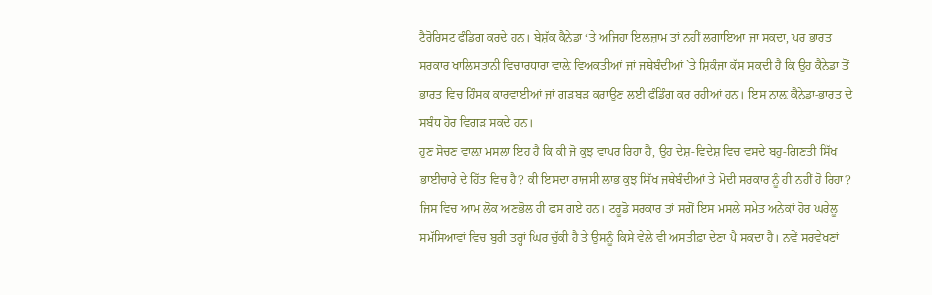ਟੈਰੋਰਿਸਟ ਫੰਡਿਗ ਕਰਦੇ ਹਨ। ਬੇਸ਼ੱਕ ਕੈਨੇਡਾ ‘ਤੇ ਅਜਿਹਾ ਇਲਜ਼ਾਮ ਤਾਂ ਨਹੀਂ ਲਗਾਇਆ ਜਾ ਸਕਦਾ, ਪਰ ਭਾਰਤ ਸਰਕਾਰ ਖਾਲਿਸਤਾਨੀ ਵਿਚਾਰਧਾਰਾ ਵਾਲ਼ੇ ਵਿਅਕਤੀਆਂ ਜਾਂ ਜਥੇਬੰਦੀਆਂ `ਤੇ ਸ਼ਿਕੰਜਾ ਕੱਸ ਸਕਦੀ ਹੈ ਕਿ ਉਹ ਕੈਨੇਡਾ ਤੋਂ ਭਾਰਤ ਵਿਚ ਹਿੰਸਕ ਕਾਰਵਾਈਆਂ ਜਾਂ ਗੜਬੜ ਕਰਾਉਣ ਲਈ ਫੰਡਿੰਗ ਕਰ ਰਹੀਆਂ ਹਨ। ਇਸ ਨਾਲ਼ ਕੈਨੇਡਾ-ਭਾਰਤ ਦੇ ਸਬੰਧ ਹੋਰ ਵਿਗੜ ਸਕਦੇ ਹਨ।
ਹੁਣ ਸੋਚਣ ਵਾਲ਼ਾ ਮਸਲਾ ਇਹ ਹੈ ਕਿ ਕੀ ਜੋ ਕੁਝ ਵਾਪਰ ਰਿਹਾ ਹੈ, ਉਹ ਦੇਸ਼-ਵਿਦੇਸ਼ ਵਿਚ ਵਸਦੇ ਬਹੁ-ਗਿਣਤੀ ਸਿੱਖ ਭਾਈਚਾਰੇ ਦੇ ਹਿੱਤ ਵਿਚ ਹੈ? ਕੀ ਇਸਦਾ ਰਾਜਸੀ ਲਾਭ ਕੁਝ ਸਿੱਖ ਜਥੇਬੰਦੀਆਂ ਤੇ ਮੋਦੀ ਸਰਕਾਰ ਨੂੰ ਹੀ ਨਹੀਂ ਹੋ ਰਿਹਾ? ਜਿਸ ਵਿਚ ਆਮ ਲੋਕ ਅਣਭੋਲ ਹੀ ਫਸ ਗਏ ਹਨ। ਟਰੂਡੋ ਸਰਕਾਰ ਤਾਂ ਸਗੋਂ ਇਸ ਮਸਲੇ ਸਮੇਤ ਅਨੇਕਾਂ ਹੋਰ ਘਰੇਲੂ ਸਮੱਸਿਆਵਾਂ ਵਿਚ ਬੁਰੀ ਤਰ੍ਹਾਂ ਘਿਰ ਚੁੱਕੀ ਹੈ ਤੇ ਉਸਨੂੰ ਕਿਸੇ ਵੇਲੇ ਵੀ ਅਸਤੀਫ਼ਾ ਦੇਣਾ ਪੈ ਸਕਦਾ ਹੈ। ਨਵੇਂ ਸਰਵੇਖਣਾਂ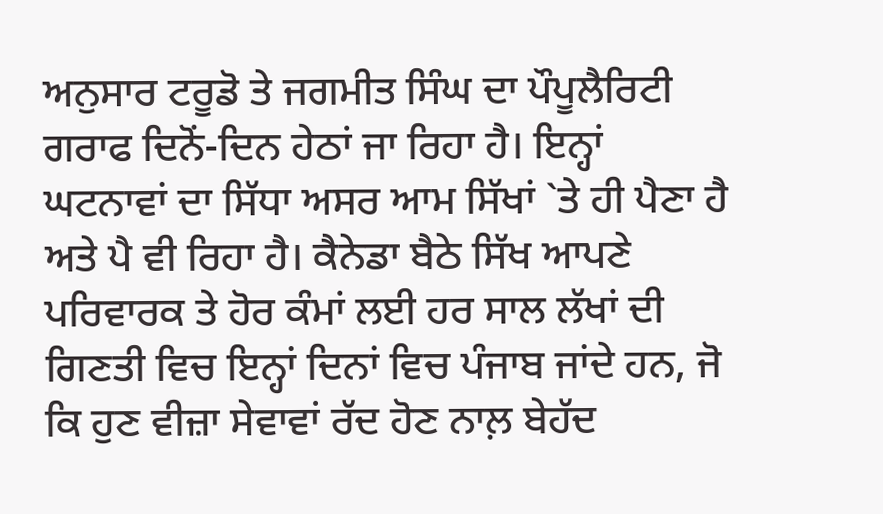ਅਨੁਸਾਰ ਟਰੂਡੋ ਤੇ ਜਗਮੀਤ ਸਿੰਘ ਦਾ ਪੌਪੂਲੈਰਿਟੀ ਗਰਾਫ ਦਿਨੋਂ-ਦਿਨ ਹੇਠਾਂ ਜਾ ਰਿਹਾ ਹੈ। ਇਨ੍ਹਾਂ ਘਟਨਾਵਾਂ ਦਾ ਸਿੱਧਾ ਅਸਰ ਆਮ ਸਿੱਖਾਂ `ਤੇ ਹੀ ਪੈਣਾ ਹੈ ਅਤੇ ਪੈ ਵੀ ਰਿਹਾ ਹੈ। ਕੈਨੇਡਾ ਬੈਠੇ ਸਿੱਖ ਆਪਣੇ ਪਰਿਵਾਰਕ ਤੇ ਹੋਰ ਕੰਮਾਂ ਲਈ ਹਰ ਸਾਲ ਲੱਖਾਂ ਦੀ ਗਿਣਤੀ ਵਿਚ ਇਨ੍ਹਾਂ ਦਿਨਾਂ ਵਿਚ ਪੰਜਾਬ ਜਾਂਦੇ ਹਨ, ਜੋ ਕਿ ਹੁਣ ਵੀਜ਼ਾ ਸੇਵਾਵਾਂ ਰੱਦ ਹੋਣ ਨਾਲ਼ ਬੇਹੱਦ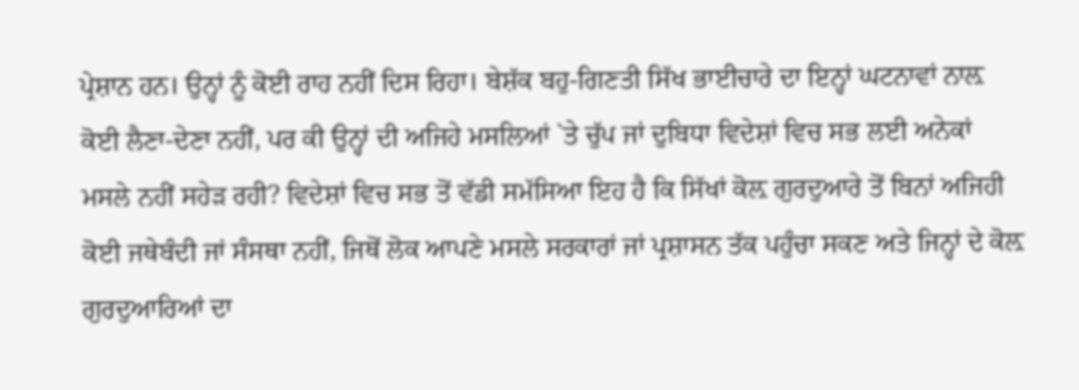ਪ੍ਰੇਸ਼ਾਨ ਹਨ। ਉਨ੍ਹਾਂ ਨੂੰ ਕੋਈ ਰਾਹ ਨਹੀਂ ਦਿਸ ਰਿਹਾ। ਬੇਸ਼ੱਕ ਬਹੁ-ਗਿਣਤੀ ਸਿੱਖ ਭਾਈਚਾਰੇ ਦਾ ਇਨ੍ਹਾਂ ਘਟਨਾਵਾਂ ਨਾਲ਼ ਕੋਈ ਲੈਣਾ-ਦੇਣਾ ਨਹੀਂ, ਪਰ ਕੀ ਉਨ੍ਹਾਂ ਦੀ ਅਜਿਹੇ ਮਸਲਿਆਂ `ਤੇ ਚੁੱਪ ਜਾਂ ਦੁਬਿਧਾ ਵਿਦੇਸ਼ਾਂ ਵਿਚ ਸਭ ਲਈ ਅਨੇਕਾਂ ਮਸਲੇ ਨਹੀਂ ਸਹੇੜ ਰਹੀ? ਵਿਦੇਸ਼ਾਂ ਵਿਚ ਸਭ ਤੋਂ ਵੱਡੀ ਸਮੱਸਿਆ ਇਹ ਹੈ ਕਿ ਸਿੱਖਾਂ ਕੋਲ਼ ਗੁਰਦੁਆਰੇ ਤੋਂ ਬਿਨਾਂ ਅਜਿਹੀ ਕੋਈ ਜਥੇਬੰਦੀ ਜਾਂ ਸੰਸਥਾ ਨਹੀਂ, ਜਿਥੋਂ ਲੋਕ ਆਪਣੇ ਮਸਲੇ ਸਰਕਾਰਾਂ ਜਾਂ ਪ੍ਰਸ਼ਾਸਨ ਤੱਕ ਪਹੁੰਚਾ ਸਕਣ ਅਤੇ ਜਿਨ੍ਹਾਂ ਦੇ ਕੋਲ਼ ਗੁਰਦੁਆਰਿਆਂ ਦਾ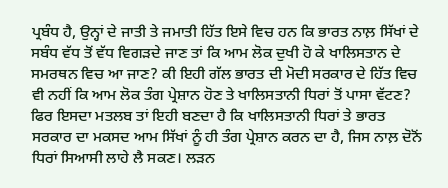ਪ੍ਰਬੰਧ ਹੈ, ਉਨ੍ਹਾਂ ਦੇ ਜਾਤੀ ਤੇ ਜਮਾਤੀ ਹਿੱਤ ਇਸੇ ਵਿਚ ਹਨ ਕਿ ਭਾਰਤ ਨਾਲ਼ ਸਿੱਖਾਂ ਦੇ ਸਬੰਧ ਵੱਧ ਤੋਂ ਵੱਧ ਵਿਗੜਦੇ ਜਾਣ ਤਾਂ ਕਿ ਆਮ ਲੋਕ ਦੁਖੀ ਹੋ ਕੇ ਖਾਲਿਸਤਾਨ ਦੇ ਸਮਰਥਨ ਵਿਚ ਆ ਜਾਣ? ਕੀ ਇਹੀ ਗੱਲ ਭਾਰਤ ਦੀ ਮੋਦੀ ਸਰਕਾਰ ਦੇ ਹਿੱਤ ਵਿਚ ਵੀ ਨਹੀਂ ਕਿ ਆਮ ਲੋਕ ਤੰਗ ਪ੍ਰੇਸ਼ਾਨ ਹੋਣ ਤੇ ਖਾਲਿਸਤਾਨੀ ਧਿਰਾਂ ਤੋਂ ਪਾਸਾ ਵੱਟਣ? ਫਿਰ ਇਸਦਾ ਮਤਲਬ ਤਾਂ ਇਹੀ ਬਣਦਾ ਹੈ ਕਿ ਖਾਲਿਸਤਾਨੀ ਧਿਰਾਂ ਤੇ ਭਾਰਤ ਸਰਕਾਰ ਦਾ ਮਕਸਦ ਆਮ ਸਿੱਖਾਂ ਨੂੰ ਹੀ ਤੰਗ ਪ੍ਰੇਸ਼ਾਨ ਕਰਨ ਦਾ ਹੈ, ਜਿਸ ਨਾਲ਼ ਦੋਨੋਂ ਧਿਰਾਂ ਸਿਆਸੀ ਲਾਹੇ ਲੈ ਸਕਣ। ਲੜਨ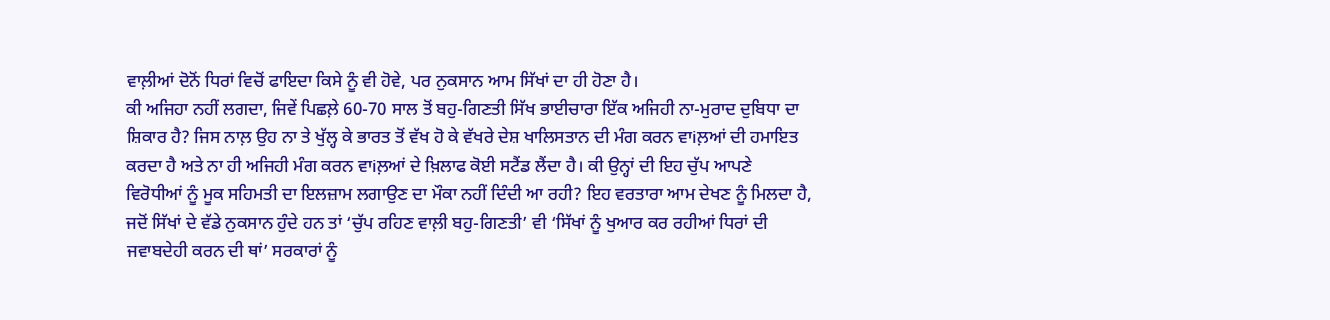ਵਾਲ਼ੀਆਂ ਦੋਨੋਂ ਧਿਰਾਂ ਵਿਚੋਂ ਫਾਇਦਾ ਕਿਸੇ ਨੂੰ ਵੀ ਹੋਵੇ, ਪਰ ਨੁਕਸਾਨ ਆਮ ਸਿੱਖਾਂ ਦਾ ਹੀ ਹੋਣਾ ਹੈ।
ਕੀ ਅਜਿਹਾ ਨਹੀਂ ਲਗਦਾ, ਜਿਵੇਂ ਪਿਛਲ਼ੇ 60-70 ਸਾਲ ਤੋਂ ਬਹੁ-ਗਿਣਤੀ ਸਿੱਖ ਭਾਈਚਾਰਾ ਇੱਕ ਅਜਿਹੀ ਨਾ-ਮੁਰਾਦ ਦੁਬਿਧਾ ਦਾ ਸ਼ਿਕਾਰ ਹੈ? ਜਿਸ ਨਾਲ਼ ਉਹ ਨਾ ਤੇ ਖੁੱਲ੍ਹ ਕੇ ਭਾਰਤ ਤੋਂ ਵੱਖ ਹੋ ਕੇ ਵੱਖਰੇ ਦੇਸ਼ ਖਾਲਿਸਤਾਨ ਦੀ ਮੰਗ ਕਰਨ ਵਾiਲ਼ਆਂ ਦੀ ਹਮਾਇਤ ਕਰਦਾ ਹੈ ਅਤੇ ਨਾ ਹੀ ਅਜਿਹੀ ਮੰਗ ਕਰਨ ਵਾiਲ਼ਆਂ ਦੇ ਖ਼ਿਲਾਫ ਕੋਈ ਸਟੈਂਡ ਲੈਂਦਾ ਹੈ। ਕੀ ਉਨ੍ਹਾਂ ਦੀ ਇਹ ਚੁੱਪ ਆਪਣੇ ਵਿਰੋਧੀਆਂ ਨੂੰ ਮੂਕ ਸਹਿਮਤੀ ਦਾ ਇਲਜ਼ਾਮ ਲਗਾਉਣ ਦਾ ਮੌਕਾ ਨਹੀਂ ਦਿੰਦੀ ਆ ਰਹੀ? ਇਹ ਵਰਤਾਰਾ ਆਮ ਦੇਖਣ ਨੂੰ ਮਿਲਦਾ ਹੈ, ਜਦੋਂ ਸਿੱਖਾਂ ਦੇ ਵੱਡੇ ਨੁਕਸਾਨ ਹੁੰਦੇ ਹਨ ਤਾਂ ‘ਚੁੱਪ ਰਹਿਣ ਵਾਲ਼ੀ ਬਹੁ-ਗਿਣਤੀ’ ਵੀ ‘ਸਿੱਖਾਂ ਨੂੰ ਖੁਆਰ ਕਰ ਰਹੀਆਂ ਧਿਰਾਂ ਦੀ ਜਵਾਬਦੇਹੀ ਕਰਨ ਦੀ ਥਾਂ’ ਸਰਕਾਰਾਂ ਨੂੰ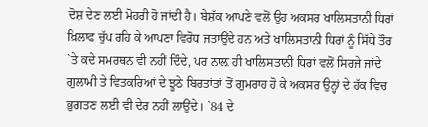ਦੋਸ਼ ਦੇਣ ਲਈ ਮੋਹਰੀ ਹੋ ਜਾਂਦੀ ਹੈ। ਬੇਸ਼ੱਕ ਆਪਣੇ ਵਲੋਂ ਉਹ ਅਕਸਰ ਖਾਲਿਸਤਾਨੀ ਧਿਰਾਂ ਖ਼ਿਲਾਫ ਚੁੱਪ ਰਹਿ ਕੇ ਆਪਣਾ ਵਿਰੋਧ ਜਤਾਉਂਦੇ ਹਨ ਅਤੇ ਖਾਲਿਸਤਾਨੀ ਧਿਰਾਂ ਨੂੰ ਸਿੱਧੇ ਤੌਰ `ਤੇ ਕਦੇ ਸਮਰਥਨ ਵੀ ਨਹੀਂ ਦਿੰਦੇ, ਪਰ ਨਾਲ਼ ਹੀ ਖਾਲਿਸਤਾਨੀ ਧਿਰਾਂ ਵਲੋਂ ਸਿਰਜੇ ਜਾਂਦੇ ਗੁਲਾਮੀ ਤੇ ਵਿਤਕਰਿਆਂ ਦੇ ਝੂਠੇ ਬਿਰਤਾਂਤਾਂ ਤੋਂ ਗੁਮਰਾਹ ਹੋ ਕੇ ਅਕਸਰ ਉਨ੍ਹਾਂ ਦੇ ਹੱਕ ਵਿਚ ਭੁਗਤਣ ਲਈ ਵੀ ਦੇਰ ਨਹੀਂ ਲਾਉਂਦੇ। `84 ਦੇ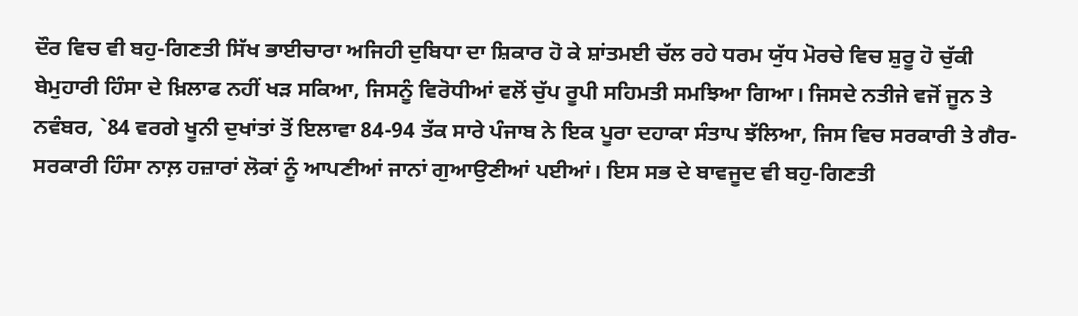ਦੌਰ ਵਿਚ ਵੀ ਬਹੁ-ਗਿਣਤੀ ਸਿੱਖ ਭਾਈਚਾਰਾ ਅਜਿਹੀ ਦੁਬਿਧਾ ਦਾ ਸ਼ਿਕਾਰ ਹੋ ਕੇ ਸ਼ਾਂਤਮਈ ਚੱਲ ਰਹੇ ਧਰਮ ਯੁੱਧ ਮੋਰਚੇ ਵਿਚ ਸ਼ੁਰੂ ਹੋ ਚੁੱਕੀ ਬੇਮੁਹਾਰੀ ਹਿੰਸਾ ਦੇ ਖ਼ਿਲਾਫ ਨਹੀਂ ਖੜ ਸਕਿਆ, ਜਿਸਨੂੰ ਵਿਰੋਧੀਆਂ ਵਲੋਂ ਚੁੱਪ ਰੂਪੀ ਸਹਿਮਤੀ ਸਮਝਿਆ ਗਿਆ। ਜਿਸਦੇ ਨਤੀਜੇ ਵਜੋਂ ਜੂਨ ਤੇ ਨਵੰਬਰ, `84 ਵਰਗੇ ਖੂਨੀ ਦੁਖਾਂਤਾਂ ਤੋਂ ਇਲਾਵਾ 84-94 ਤੱਕ ਸਾਰੇ ਪੰਜਾਬ ਨੇ ਇਕ ਪੂਰਾ ਦਹਾਕਾ ਸੰਤਾਪ ਝੱਲਿਆ, ਜਿਸ ਵਿਚ ਸਰਕਾਰੀ ਤੇ ਗੈਰ-ਸਰਕਾਰੀ ਹਿੰਸਾ ਨਾਲ਼ ਹਜ਼ਾਰਾਂ ਲੋਕਾਂ ਨੂੰ ਆਪਣੀਆਂ ਜਾਨਾਂ ਗੁਆਉਣੀਆਂ ਪਈਆਂ। ਇਸ ਸਭ ਦੇ ਬਾਵਜੂਦ ਵੀ ਬਹੁ-ਗਿਣਤੀ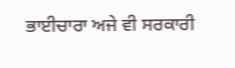ਭਾਈਚਾਰਾ ਅਜੇ ਵੀ ਸਰਕਾਰੀ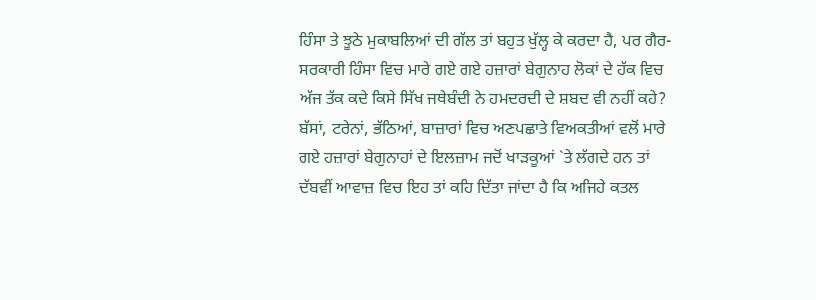ਹਿੰਸਾ ਤੇ ਝੂਠੇ ਮੁਕਾਬਲਿਆਂ ਦੀ ਗੱਲ ਤਾਂ ਬਹੁਤ ਖੁੱਲ੍ਹ ਕੇ ਕਰਦਾ ਹੈ, ਪਰ ਗੈਰ-ਸਰਕਾਰੀ ਹਿੰਸਾ ਵਿਚ ਮਾਰੇ ਗਏ ਗਏ ਹਜ਼ਾਰਾਂ ਬੇਗੁਨਾਹ ਲੋਕਾਂ ਦੇ ਹੱਕ ਵਿਚ ਅੱਜ ਤੱਕ ਕਦੇ ਕਿਸੇ ਸਿੱਖ ਜਥੇਬੰਦੀ ਨੇ ਹਮਦਰਦੀ ਦੇ ਸ਼ਬਦ ਵੀ ਨਹੀਂ ਕਹੇ? ਬੱਸਾਂ, ਟਰੇਨਾਂ, ਭੱਠਿਆਂ, ਬਾਜ਼ਾਰਾਂ ਵਿਚ ਅਣਪਛਾਤੇ ਵਿਅਕਤੀਆਂ ਵਲੋਂ ਮਾਰੇ ਗਏ ਹਜ਼ਾਰਾਂ ਬੇਗੁਨਾਹਾਂ ਦੇ ਇਲਜ਼ਾਮ ਜਦੋਂ ਖਾੜਕੂਆਂ `ਤੇ ਲੱਗਦੇ ਹਨ ਤਾਂ ਦੱਬਵੀਂ ਆਵਾਜ਼ ਵਿਚ ਇਹ ਤਾਂ ਕਹਿ ਦਿੱਤਾ ਜਾਂਦਾ ਹੈ ਕਿ ਅਜਿਹੇ ਕਤਲ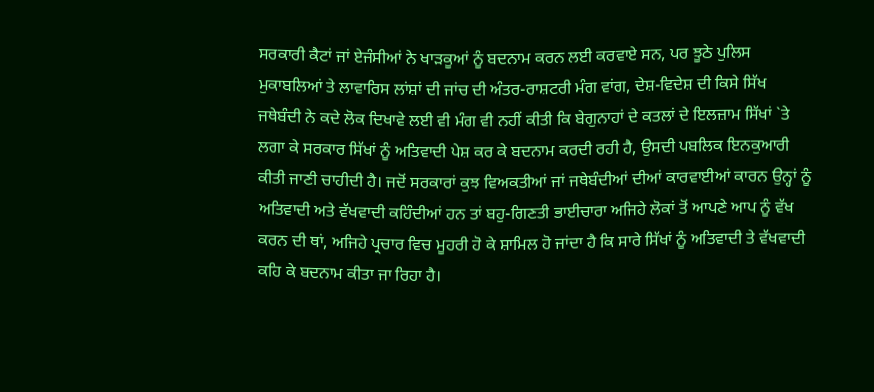ਸਰਕਾਰੀ ਕੈਟਾਂ ਜਾਂ ਏਜੰਸੀਆਂ ਨੇ ਖਾੜਕੂਆਂ ਨੂੰ ਬਦਨਾਮ ਕਰਨ ਲਈ ਕਰਵਾਏ ਸਨ, ਪਰ ਝੂਠੇ ਪੁਲਿਸ ਮੁਕਾਬਲਿਆਂ ਤੇ ਲਾਵਾਰਿਸ ਲਾਂਸ਼ਾਂ ਦੀ ਜਾਂਚ ਦੀ ਅੰਤਰ-ਰਾਸ਼ਟਰੀ ਮੰਗ ਵਾਂਗ, ਦੇਸ਼-ਵਿਦੇਸ਼ ਦੀ ਕਿਸੇ ਸਿੱਖ ਜਥੇਬੰਦੀ ਨੇ ਕਦੇ ਲੋਕ ਦਿਖਾਵੇ ਲਈ ਵੀ ਮੰਗ ਵੀ ਨਹੀਂ ਕੀਤੀ ਕਿ ਬੇਗੁਨਾਹਾਂ ਦੇ ਕਤਲਾਂ ਦੇ ਇਲਜ਼ਾਮ ਸਿੱਖਾਂ `ਤੇ ਲਗਾ ਕੇ ਸਰਕਾਰ ਸਿੱਖਾਂ ਨੂੰ ਅਤਿਵਾਦੀ ਪੇਸ਼ ਕਰ ਕੇ ਬਦਨਾਮ ਕਰਦੀ ਰਹੀ ਹੈ, ਉਸਦੀ ਪਬਲਿਕ ਇਨਕੁਆਰੀ ਕੀਤੀ ਜਾਣੀ ਚਾਹੀਦੀ ਹੈ। ਜਦੋਂ ਸਰਕਾਰਾਂ ਕੁਝ ਵਿਅਕਤੀਆਂ ਜਾਂ ਜਥੇਬੰਦੀਆਂ ਦੀਆਂ ਕਾਰਵਾਈਆਂ ਕਾਰਨ ਉਨ੍ਹਾਂ ਨੂੰ ਅਤਿਵਾਦੀ ਅਤੇ ਵੱਖਵਾਦੀ ਕਹਿੰਦੀਆਂ ਹਨ ਤਾਂ ਬਹੁ-ਗਿਣਤੀ ਭਾਈਚਾਰਾ ਅਜਿਹੇ ਲੋਕਾਂ ਤੋਂ ਆਪਣੇ ਆਪ ਨੂੰ ਵੱਖ ਕਰਨ ਦੀ ਥਾਂ, ਅਜਿਹੇ ਪ੍ਰਚਾਰ ਵਿਚ ਮੂਹਰੀ ਹੋ ਕੇ ਸ਼ਾਮਿਲ ਹੋ ਜਾਂਦਾ ਹੈ ਕਿ ਸਾਰੇ ਸਿੱਖਾਂ ਨੂੰ ਅਤਿਵਾਦੀ ਤੇ ਵੱਖਵਾਦੀ ਕਹਿ ਕੇ ਬਦਨਾਮ ਕੀਤਾ ਜਾ ਰਿਹਾ ਹੈ।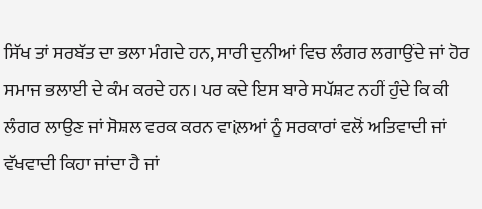ਸਿੱਖ ਤਾਂ ਸਰਬੱਤ ਦਾ ਭਲਾ ਮੰਗਦੇ ਹਨ, ਸਾਰੀ ਦੁਨੀਆਂ ਵਿਚ ਲੰਗਰ ਲਗਾਉਂਦੇ ਜਾਂ ਹੋਰ ਸਮਾਜ ਭਲਾਈ ਦੇ ਕੰਮ ਕਰਦੇ ਹਨ। ਪਰ ਕਦੇ ਇਸ ਬਾਰੇ ਸਪੱਸ਼ਟ ਨਹੀਂ ਹੁੰਦੇ ਕਿ ਕੀ ਲੰਗਰ ਲਾਉਣ ਜਾਂ ਸੋਸ਼ਲ ਵਰਕ ਕਰਨ ਵਾiਲ਼ਆਂ ਨੂੰ ਸਰਕਾਰਾਂ ਵਲੋਂ ਅਤਿਵਾਦੀ ਜਾਂ ਵੱਖਵਾਦੀ ਕਿਹਾ ਜਾਂਦਾ ਹੈ ਜਾਂ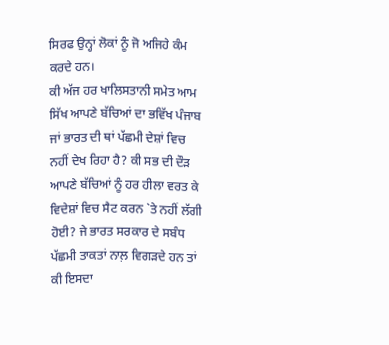ਸਿਰਫ ਉਨ੍ਹਾਂ ਲੋਕਾਂ ਨੂੰ ਜੋ ਅਜਿਹੇ ਕੰਮ ਕਰਦੇ ਹਨ।
ਕੀ ਅੱਜ ਹਰ ਖਾਲਿਸਤਾਨੀ ਸਮੇਤ ਆਮ ਸਿੱਖ ਆਪਣੇ ਬੱਚਿਆਂ ਦਾ ਭਵਿੱਖ ਪੰਜਾਬ ਜਾਂ ਭਾਰਤ ਦੀ ਥਾਂ ਪੱਛਮੀ ਦੇਸ਼ਾਂ ਵਿਚ ਨਹੀਂ ਦੇਖ ਰਿਹਾ ਹੈ? ਕੀ ਸਭ ਦੀ ਦੌੜ ਆਪਣੇ ਬੱਚਿਆਂ ਨੂੰ ਹਰ ਹੀਲਾ ਵਰਤ ਕੇ ਵਿਦੇਸ਼ਾਂ ਵਿਚ ਸੈਟ ਕਰਨ `ਤੇ ਨਹੀਂ ਲੱਗੀ ਹੋਈ? ਜੇ ਭਾਰਤ ਸਰਕਾਰ ਦੇ ਸਬੰਧ ਪੱਛਮੀ ਤਾਕਤਾਂ ਨਾਲ਼ ਵਿਗੜਦੇ ਹਨ ਤਾਂ ਕੀ ਇਸਦਾ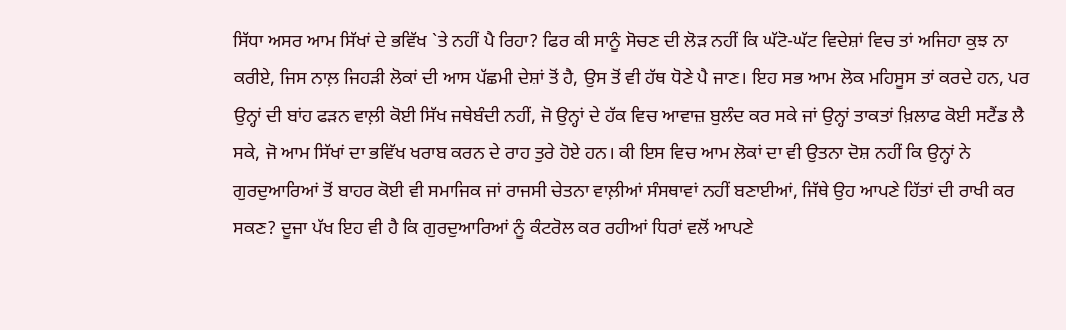ਸਿੱਧਾ ਅਸਰ ਆਮ ਸਿੱਖਾਂ ਦੇ ਭਵਿੱਖ `ਤੇ ਨਹੀਂ ਪੈ ਰਿਹਾ? ਫਿਰ ਕੀ ਸਾਨੂੰ ਸੋਚਣ ਦੀ ਲੋੜ ਨਹੀਂ ਕਿ ਘੱਟੋ-ਘੱਟ ਵਿਦੇਸ਼ਾਂ ਵਿਚ ਤਾਂ ਅਜਿਹਾ ਕੁਝ ਨਾ ਕਰੀਏ, ਜਿਸ ਨਾਲ਼ ਜਿਹੜੀ ਲੋਕਾਂ ਦੀ ਆਸ ਪੱਛਮੀ ਦੇਸ਼ਾਂ ਤੋਂ ਹੈ, ਉਸ ਤੋਂ ਵੀ ਹੱਥ ਧੋਣੇ ਪੈ ਜਾਣ। ਇਹ ਸਭ ਆਮ ਲੋਕ ਮਹਿਸੂਸ ਤਾਂ ਕਰਦੇ ਹਨ, ਪਰ ਉਨ੍ਹਾਂ ਦੀ ਬਾਂਹ ਫੜਨ ਵਾਲ਼ੀ ਕੋਈ ਸਿੱਖ ਜਥੇਬੰਦੀ ਨਹੀਂ, ਜੋ ਉਨ੍ਹਾਂ ਦੇ ਹੱਕ ਵਿਚ ਆਵਾਜ਼ ਬੁਲੰਦ ਕਰ ਸਕੇ ਜਾਂ ਉਨ੍ਹਾਂ ਤਾਕਤਾਂ ਖ਼ਿਲਾਫ ਕੋਈ ਸਟੈਂਡ ਲੈ ਸਕੇ, ਜੋ ਆਮ ਸਿੱਖਾਂ ਦਾ ਭਵਿੱਖ ਖਰਾਬ ਕਰਨ ਦੇ ਰਾਹ ਤੁਰੇ ਹੋਏ ਹਨ। ਕੀ ਇਸ ਵਿਚ ਆਮ ਲੋਕਾਂ ਦਾ ਵੀ ਉਤਨਾ ਦੋਸ਼ ਨਹੀਂ ਕਿ ਉਨ੍ਹਾਂ ਨੇ ਗੁਰਦੁਆਰਿਆਂ ਤੋਂ ਬਾਹਰ ਕੋਈ ਵੀ ਸਮਾਜਿਕ ਜਾਂ ਰਾਜਸੀ ਚੇਤਨਾ ਵਾਲ਼ੀਆਂ ਸੰਸਥਾਵਾਂ ਨਹੀਂ ਬਣਾਈਆਂ, ਜਿੱਥੇ ਉਹ ਆਪਣੇ ਹਿੱਤਾਂ ਦੀ ਰਾਖੀ ਕਰ ਸਕਣ? ਦੂਜਾ ਪੱਖ ਇਹ ਵੀ ਹੈ ਕਿ ਗੁਰਦੁਆਰਿਆਂ ਨੂੰ ਕੰਟਰੋਲ ਕਰ ਰਹੀਆਂ ਧਿਰਾਂ ਵਲੋਂ ਆਪਣੇ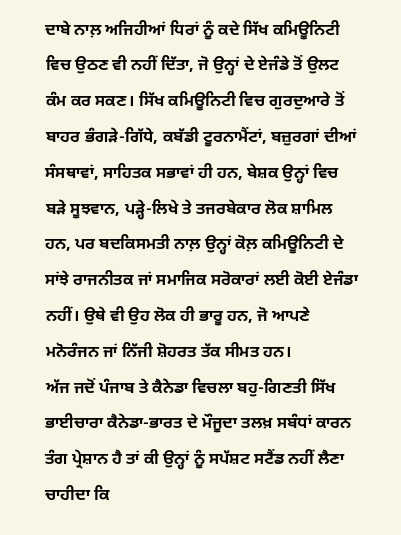ਦਾਬੇ ਨਾਲ਼ ਅਜਿਹੀਆਂ ਧਿਰਾਂ ਨੂੰ ਕਦੇ ਸਿੱਖ ਕਮਿਊਨਿਟੀ ਵਿਚ ਉਠਣ ਵੀ ਨਹੀਂ ਦਿੱਤਾ, ਜੋ ਉਨ੍ਹਾਂ ਦੇ ਏਜੰਡੇ ਤੋਂ ਉਲਟ ਕੰਮ ਕਰ ਸਕਣ। ਸਿੱਖ ਕਮਿਊਨਿਟੀ ਵਿਚ ਗੁਰਦੁਆਰੇ ਤੋਂ ਬਾਹਰ ਭੰਗੜੇ-ਗਿੱਧੇ, ਕਬੱਡੀ ਟੂਰਨਾਮੈਂਟਾਂ, ਬਜ਼ੁਰਗਾਂ ਦੀਆਂ ਸੰਸਥਾਵਾਂ, ਸਾਹਿਤਕ ਸਭਾਵਾਂ ਹੀ ਹਨ, ਬੇਸ਼ਕ ਉਨ੍ਹਾਂ ਵਿਚ ਬੜੇ ਸੂਝਵਾਨ, ਪੜ੍ਹੇ-ਲਿਖੇ ਤੇ ਤਜਰਬੇਕਾਰ ਲੋਕ ਸ਼ਾਮਿਲ ਹਨ, ਪਰ ਬਦਕਿਸਮਤੀ ਨਾਲ਼ ਉਨ੍ਹਾਂ ਕੋਲ਼ ਕਮਿਊਨਿਟੀ ਦੇ ਸਾਂਝੇ ਰਾਜਨੀਤਕ ਜਾਂ ਸਮਾਜਿਕ ਸਰੋਕਾਰਾਂ ਲਈ ਕੋਈ ਏਜੰਡਾ ਨਹੀਂ। ਉਥੇ ਵੀ ਉਹ ਲੋਕ ਹੀ ਭਾਰੂ ਹਨ, ਜੋ ਆਪਣੇ ਮਨੋਰੰਜਨ ਜਾਂ ਨਿੱਜੀ ਸ਼ੋਹਰਤ ਤੱਕ ਸੀਮਤ ਹਨ।
ਅੱਜ ਜਦੋਂ ਪੰਜਾਬ ਤੇ ਕੈਨੇਡਾ ਵਿਚਲਾ ਬਹੁ-ਗਿਣਤੀ ਸਿੱਖ ਭਾਈਚਾਰਾ ਕੈਨੇਡਾ-ਭਾਰਤ ਦੇ ਮੌਜੂਦਾ ਤਲਖ਼ ਸਬੰਧਾਂ ਕਾਰਨ ਤੰਗ ਪ੍ਰੇਸ਼ਾਨ ਹੈ ਤਾਂ ਕੀ ਉਨ੍ਹਾਂ ਨੂੰ ਸਪੱਸ਼ਟ ਸਟੈਂਡ ਨਹੀਂ ਲੈਣਾ ਚਾਹੀਦਾ ਕਿ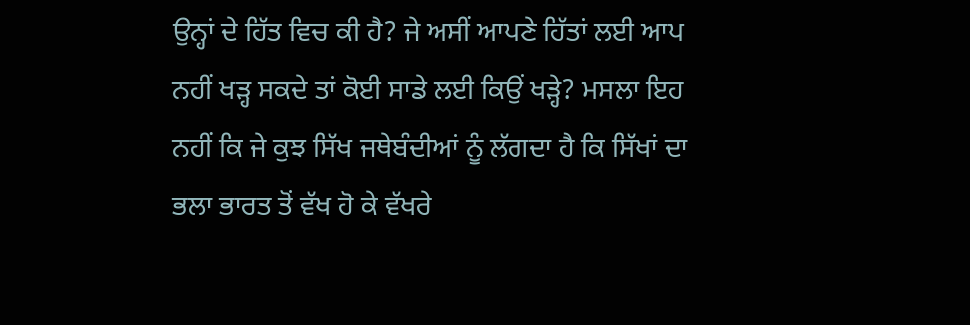ਉਨ੍ਹਾਂ ਦੇ ਹਿੱਤ ਵਿਚ ਕੀ ਹੈ? ਜੇ ਅਸੀਂ ਆਪਣੇ ਹਿੱਤਾਂ ਲਈ ਆਪ ਨਹੀਂ ਖੜ੍ਹ ਸਕਦੇ ਤਾਂ ਕੋਈ ਸਾਡੇ ਲਈ ਕਿਉਂ ਖੜ੍ਹੇ? ਮਸਲਾ ਇਹ ਨਹੀਂ ਕਿ ਜੇ ਕੁਝ ਸਿੱਖ ਜਥੇਬੰਦੀਆਂ ਨੂੰ ਲੱਗਦਾ ਹੈ ਕਿ ਸਿੱਖਾਂ ਦਾ ਭਲਾ ਭਾਰਤ ਤੋਂ ਵੱਖ ਹੋ ਕੇ ਵੱਖਰੇ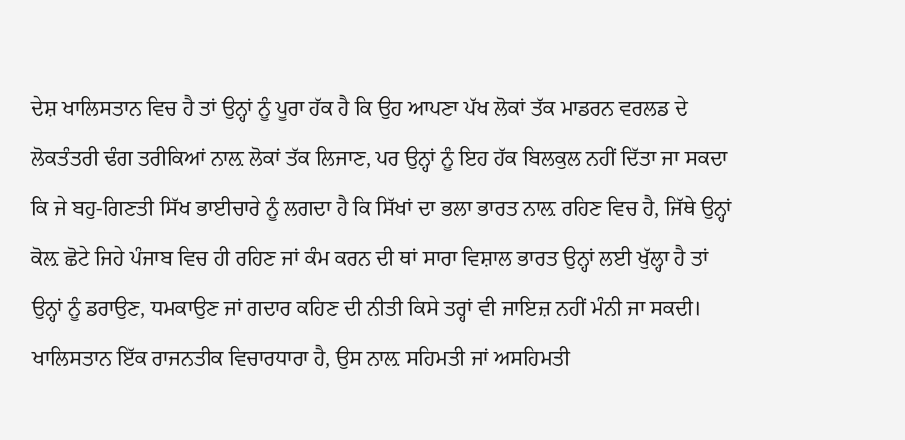ਦੇਸ਼ ਖਾਲਿਸਤਾਨ ਵਿਚ ਹੈ ਤਾਂ ਉਨ੍ਹਾਂ ਨੂੰ ਪੂਰਾ ਹੱਕ ਹੈ ਕਿ ਉਹ ਆਪਣਾ ਪੱਖ ਲੋਕਾਂ ਤੱਕ ਮਾਡਰਨ ਵਰਲਡ ਦੇ ਲੋਕਤੰਤਰੀ ਢੰਗ ਤਰੀਕਿਆਂ ਨਾਲ਼ ਲੋਕਾਂ ਤੱਕ ਲਿਜਾਣ, ਪਰ ਉਨ੍ਹਾਂ ਨੂੰ ਇਹ ਹੱਕ ਬਿਲਕੁਲ ਨਹੀਂ ਦਿੱਤਾ ਜਾ ਸਕਦਾ ਕਿ ਜੇ ਬਹੁ-ਗਿਣਤੀ ਸਿੱਖ ਭਾਈਚਾਰੇ ਨੂੰ ਲਗਦਾ ਹੈ ਕਿ ਸਿੱਖਾਂ ਦਾ ਭਲਾ ਭਾਰਤ ਨਾਲ਼ ਰਹਿਣ ਵਿਚ ਹੈ, ਜਿੱਥੇ ਉਨ੍ਹਾਂ ਕੋਲ਼ ਛੋਟੇ ਜਿਹੇ ਪੰਜਾਬ ਵਿਚ ਹੀ ਰਹਿਣ ਜਾਂ ਕੰਮ ਕਰਨ ਦੀ ਥਾਂ ਸਾਰਾ ਵਿਸ਼ਾਲ ਭਾਰਤ ਉਨ੍ਹਾਂ ਲਈ ਖੁੱਲ੍ਹਾ ਹੈ ਤਾਂ ਉਨ੍ਹਾਂ ਨੂੰ ਡਰਾਉਣ, ਧਮਕਾਉਣ ਜਾਂ ਗਦਾਰ ਕਹਿਣ ਦੀ ਨੀਤੀ ਕਿਸੇ ਤਰ੍ਹਾਂ ਵੀ ਜਾਇਜ਼ ਨਹੀਂ ਮੰਨੀ ਜਾ ਸਕਦੀ। ਖਾਲਿਸਤਾਨ ਇੱਕ ਰਾਜਨਤੀਕ ਵਿਚਾਰਧਾਰਾ ਹੈ, ਉਸ ਨਾਲ਼ ਸਹਿਮਤੀ ਜਾਂ ਅਸਹਿਮਤੀ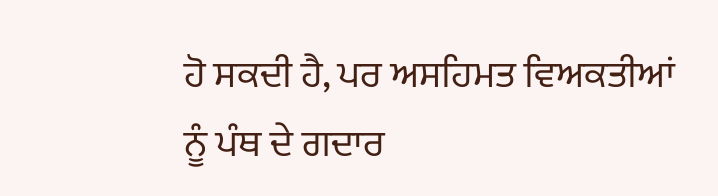ਹੋ ਸਕਦੀ ਹੈ, ਪਰ ਅਸਹਿਮਤ ਵਿਅਕਤੀਆਂ ਨੂੰ ਪੰਥ ਦੇ ਗਦਾਰ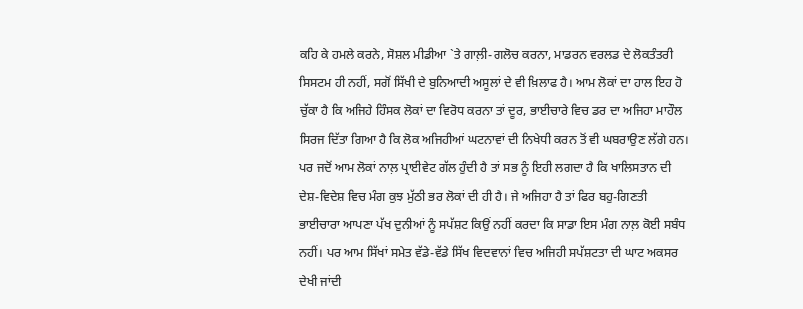ਕਹਿ ਕੇ ਹਮਲੇ ਕਰਨੇ, ਸੋਸ਼ਲ ਮੀਡੀਆ `ਤੇ ਗਾਲ਼ੀ-ਗਲੋਚ ਕਰਨਾ, ਮਾਡਰਨ ਵਰਲਡ ਦੇ ਲੋਕਤੰਤਰੀ ਸਿਸਟਮ ਹੀ ਨਹੀਂ, ਸਗੋਂ ਸਿੱਖੀ ਦੇ ਬੁਨਿਆਦੀ ਅਸੂਲਾਂ ਦੇ ਵੀ ਖ਼ਿਲਾਫ ਹੈ। ਆਮ ਲੋਕਾਂ ਦਾ ਹਾਲ ਇਹ ਹੋ ਚੁੱਕਾ ਹੈ ਕਿ ਅਜਿਹੇ ਹਿੰਸਕ ਲੋਕਾਂ ਦਾ ਵਿਰੋਧ ਕਰਨਾ ਤਾਂ ਦੂਰ, ਭਾਈਚਾਰੇ ਵਿਚ ਡਰ ਦਾ ਅਜਿਹਾ ਮਾਹੌਲ ਸਿਰਜ ਦਿੱਤਾ ਗਿਆ ਹੈ ਕਿ ਲੋਕ ਅਜਿਹੀਆਂ ਘਟਨਾਵਾਂ ਦੀ ਨਿਖੇਧੀ ਕਰਨ ਤੋਂ ਵੀ ਘਬਰਾਉਣ ਲੱਗੇ ਹਨ। ਪਰ ਜਦੋਂ ਆਮ ਲੋਕਾਂ ਨਾਲ਼ ਪ੍ਰਾਈਵੇਟ ਗੱਲ ਹੁੰਦੀ ਹੈ ਤਾਂ ਸਭ ਨੂੰ ਇਹੀ ਲਗਦਾ ਹੈ ਕਿ ਖਾਲਿਸਤਾਨ ਦੀ ਦੇਸ਼-ਵਿਦੇਸ਼ ਵਿਚ ਮੰਗ ਕੁਝ ਮੁੱਠੀ ਭਰ ਲੋਕਾਂ ਦੀ ਹੀ ਹੈ। ਜੇ ਅਜਿਹਾ ਹੈ ਤਾਂ ਫਿਰ ਬਹੁ-ਗਿਣਤੀ ਭਾਈਚਾਰਾ ਆਪਣਾ ਪੱਖ ਦੁਨੀਆਂ ਨੂੰ ਸਪੱਸ਼ਟ ਕਿਉਂ ਨਹੀਂ ਕਰਦਾ ਕਿ ਸਾਡਾ ਇਸ ਮੰਗ ਨਾਲ਼ ਕੋਈ ਸਬੰਧ ਨਹੀਂ। ਪਰ ਆਮ ਸਿੱਖਾਂ ਸਮੇਤ ਵੱਡੇ-ਵੱਡੇ ਸਿੱਖ ਵਿਦਵਾਨਾਂ ਵਿਚ ਅਜਿਹੀ ਸਪੱਸ਼ਟਤਾ ਦੀ ਘਾਟ ਅਕਸਰ ਦੇਖੀ ਜਾਂਦੀ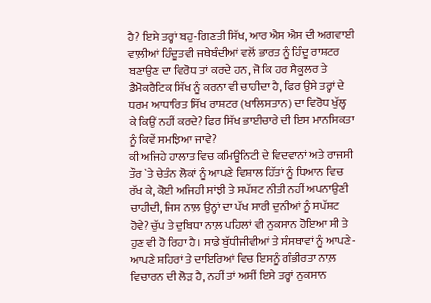ਹੈ? ਇਸੇ ਤਰ੍ਹਾਂ ਬਹੁ-ਗਿਣਤੀ ਸਿੱਖ, ਆਰ ਐਸ ਐਸ ਦੀ ਅਗਵਾਈ ਵਾਲ਼ੀਆਂ ਹਿੰਦੂਤਵੀ ਜਥੇਬੰਦੀਆਂ ਵਲੋਂ ਭਾਰਤ ਨੂੰ ਹਿੰਦੂ ਰਾਸ਼ਟਰ ਬਣਾਉਣ ਦਾ ਵਿਰੋਧ ਤਾਂ ਕਰਦੇ ਹਨ, ਜੋ ਕਿ ਹਰ ਸੈਕੂਲਰ ਤੇ ਡੈਮੋਕਰੈਟਿਕ ਸਿੱਖ ਨੂੰ ਕਰਨਾ ਵੀ ਚਾਹੀਦਾ ਹੈ, ਫਿਰ ਉਸੇ ਤਰ੍ਹਾਂ ਦੇ ਧਰਮ ਆਧਾਰਿਤ ਸਿੱਖ ਰਾਸ਼ਟਰ (ਖਾਲਿਸਤਾਨ) ਦਾ ਵਿਰੋਧ ਖੁੱਲ੍ਹ ਕੇ ਕਿਉਂ ਨਹੀਂ ਕਰਦੇ? ਫਿਰ ਸਿੱਖ ਭਾਈਚਾਰੇ ਦੀ ਇਸ ਮਾਨਸਿਕਤਾ ਨੂੰ ਕਿਵੇਂ ਸਮਝਿਆ ਜਾਵੇ?
ਕੀ ਅਜਿਹੇ ਹਾਲਾਤ ਵਿਚ ਕਮਿਊਨਿਟੀ ਦੇ ਵਿਦਵਾਨਾਂ ਅਤੇ ਰਾਜਸੀ ਤੌਰ `ਤੇ ਚੇਤੰਨ ਲੋਕਾਂ ਨੂੰ ਆਪਣੇ ਵਿਸ਼ਾਲ ਹਿੱਤਾਂ ਨੂੰ ਧਿਆਨ ਵਿਚ ਰੱਖ ਕੇ, ਕੋਈ ਅਜਿਹੀ ਸਾਂਝੀ ਤੇ ਸਪੱਸ਼ਟ ਨੀਤੀ ਨਹੀਂ ਅਪਨਾਉਣੀ ਚਾਹੀਦੀ, ਜਿਸ ਨਾਲ਼ ਉਨ੍ਹਾਂ ਦਾ ਪੱਖ ਸਾਰੀ ਦੁਨੀਆਂ ਨੂੰ ਸਪੱਸ਼ਟ ਹੋਵੇ? ਚੁੱਪ ਤੇ ਦੁਬਿਧਾ ਨਾਲ਼ ਪਹਿਲਾਂ ਵੀ ਨੁਕਸਾਨ ਹੋਇਆ ਸੀ ਤੇ ਹੁਣ ਵੀ ਹੋ ਰਿਹਾ ਹੈ। ਸਾਡੇ ਬੁੱਧੀਜੀਵੀਆਂ ਤੇ ਸੰਸਥਾਵਾਂ ਨੂੰ ਆਪਣੇ-ਆਪਣੇ ਸ਼ਹਿਰਾਂ ਤੇ ਦਾਇਰਿਆਂ ਵਿਚ ਇਸਨੂੰ ਗੰਭੀਰਤਾ ਨਾਲ਼ ਵਿਚਾਰਨ ਦੀ ਲੋੜ ਹੈ, ਨਹੀਂ ਤਾਂ ਅਸੀਂ ਇਸੇ ਤਰ੍ਹਾਂ ਨੁਕਸਾਨ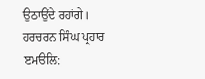ਉਠਾਉਂਦੇ ਰਹਾਂਗੇ।
ਹਰਚਰਨ ਸਿੰਘ ਪ੍ਰਹਾਰ
ੲਮੳਲਿ: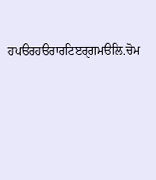ਹਪੳਰਹੳਰਾਰਟਿੲਰੑਗਮੳਲਿ.ਚੋਮ